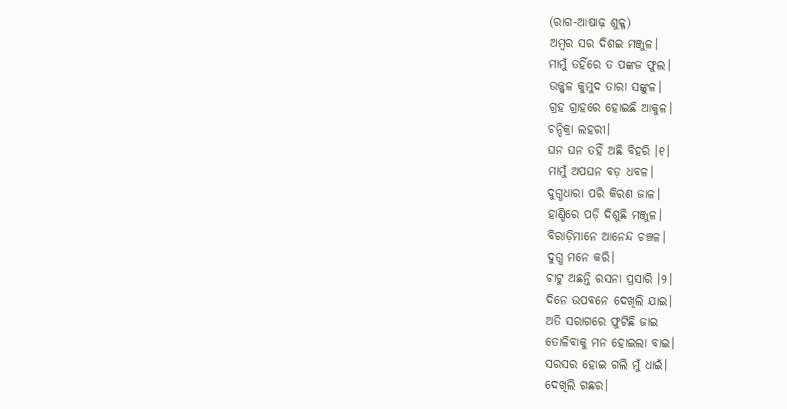(ରାଗ-ଆଷାଢ଼ ଶୁକ୍ଳ)
ଅମ୍ବର ସର ଦିଶଇ ମଞ୍ଜୁଳ।
ମାମୁଁ ତହିଁରେ ତ ପଙ୍କଜ ଫୁଲ।
ଉଜ୍ଜ୍ବଳ କୁମୁଦ ତାରା ସଙ୍କୁଳ।
ଗ୍ରହ ଗ୍ରାହରେ ହୋଇଛି ଆକୁଳ।
ଚନ୍ଦିକ୍ରା ଲହରୀ।
ଘନ ଘନ ତହିଁ ଅଛି ବିହରି ।୧।
ମାମୁଁ ଅପଘନ ବଡ଼ ଧବଳ।
ଦୁଗ୍ଧଧାରା ପରି କିରଣ ଜାଳ।
ହାଣ୍ଡିରେ ପଡ଼ି ଦିଶୁଛି ମଞ୍ଜୁଳ।
ବିରାଡ଼ିମାନେ ଆନେନ୍ଦ ଚଞ୍ଚଳ।
ଦୁଗ୍ଧ ମନେ କରି।
ଚାଟୁ ଅଛନ୍ତି ରସନା ପ୍ରସାରି ।୨।
ଦିନେ ଉପବନେ ଦେଖିଲି ଯାଇ।
ଅତି ସରାଗରେ ଫୁଟିଛି ଜାଇ
ତୋଳିବାକୁ ମନ ହୋଇଲା ବାଇ।
ସରସର ହୋଇ ଗଲି ମୁଁ ଧାଇଁ।
ଦେଖିଲି ଗଛର।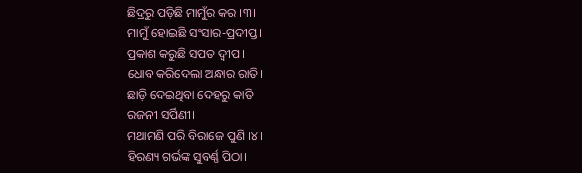ଛିଦ୍ରରୁ ପଡ଼ିଛି ମାମୁଁର କର ।୩।
ମାମୁଁ ହୋଇଛି ସଂସାର-ପ୍ରଦୀପ୍ତ।
ପ୍ରକାଶ କରୁଛି ସପତ ଦ୍ବୀପ।
ଧୋବ କରିଦେଲା ଅନ୍ଧାର ରାତି।
ଛାଡ଼ି ଦେଇଥିବା ଦେହରୁ କାତି
ରଜନୀ ସର୍ପିଣୀ।
ମଥାମଣି ପରି ବିରାଜେ ପୁଣି ।୪।
ହିରଣ୍ୟ ଗର୍ଭଙ୍କ ସୁବର୍ଣ୍ଣ ପିଠା।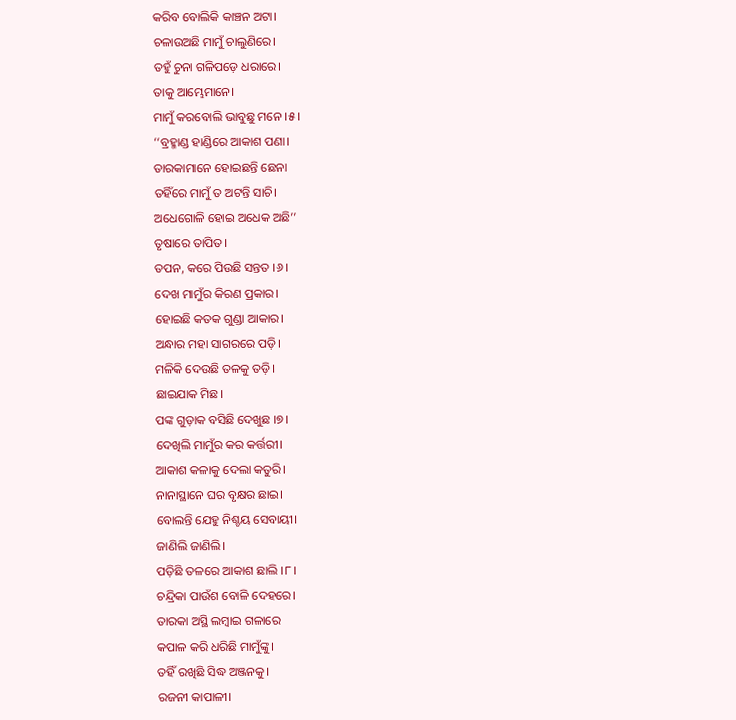କରିବ ବୋଲିକି କାଞ୍ଚନ ଅଟା।
ଚଳାଉଅଛି ମାମୁଁ ଚାଲୁଣିରେ।
ତହୁଁ ଚୁନା ଗଳିପଡ଼େ ଧରାରେ।
ତାକୁ ଆମ୍ଭେମାନେ।
ମାମୁଁ କରବୋଲି ଭାବୁଛୁ ମନେ ।୫।
‘‘ବ୍ରହ୍ମାଣ୍ଡ ହାଣ୍ଡିରେ ଆକାଶ ପଣା।
ତାରକାମାନେ ହୋଇଛନ୍ତି ଛେନା
ତହିଁରେ ମାମୁଁ ତ ଅଟନ୍ତି ସାଚି।
ଅଧେଗୋଳି ହୋଇ ଅଧେକ ଅଛି’’
ତୃଷାରେ ତାପିତ।
ତପନ, କରେ ପିଉଛି ସନ୍ତତ ।୬।
ଦେଖ ମାମୁଁର କିରଣ ପ୍ରକାର।
ହୋଇଛି କତକ ଗୁଣ୍ଡା ଆକାର।
ଅନ୍ଧାର ମହା ସାଗରରେ ପଡ଼ି।
ମଳିକି ଦେଉଛି ତଳକୁ ତଡ଼ି।
ଛାଇଯାକ ମିଛ।
ପଙ୍କ ଗୁଡ଼ାକ ବସିଛି ଦେଖୁଛ ।୭।
ଦେଖିଲି ମାମୁଁର କର କର୍ତ୍ତରୀ।
ଆକାଶ କଳାକୁ ଦେଲା କତୁରି।
ନାନାସ୍ଥାନେ ଘର ବୃକ୍ଷର ଛାଇ।
ବୋଲନ୍ତି ଯେହୁ ନିଶ୍ଚୟ ସେବାୟୀ।
ଜାଣିଲି ଜାଣିଲି।
ପଡ଼ିଛି ତଳରେ ଆକାଶ ଛାଲି ।୮।
ଚନ୍ଦ୍ରିକା ପାଉଁଶ ବୋଳି ଦେହରେ।
ତାରକା ଅସ୍ଥି ଲମ୍ବାଇ ଗଳାରେ
କପାଳ କରି ଧରିଛି ମାମୁଁଙ୍କୁ।
ତହିଁ ରଖିଛି ସିଦ୍ଧ ଅଞ୍ଜନକୁ।
ରଜନୀ କାପାଳୀ।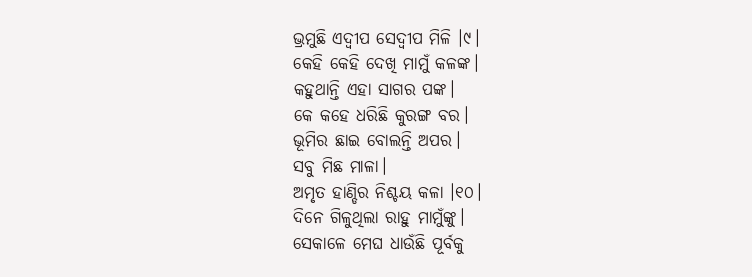ଭ୍ରମୁଛି ଏଦ୍ବୀପ ସେଦ୍ବୀପ ମିଳି ।୯।
କେହି କେହି ଦେଖି ମାମୁଁ କଳଙ୍କ।
କହୁଥାନ୍ତି ଏହା ସାଗର ପଙ୍କ।
କେ କହେ ଧରିଛି କୁରଙ୍ଗ ବର।
ଭୂମିର ଛାଇ ବୋଲନ୍ତି ଅପର।
ସବୁ ମିଛ ମାଳା।
ଅମୃତ ହାଣ୍ଡିର ନିଶ୍ଚୟ କଳା ।୧୦।
ଦିନେ ଗିଳୁଥିଲା ରାହୁ ମାମୁଁଙ୍କୁ।
ସେକାଳେ ମେଘ ଧାଉଁଛି ପୂର୍ବକୁ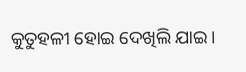କୁତୁହଳୀ ହୋଇ ଦେଖିଲି ଯାଇ।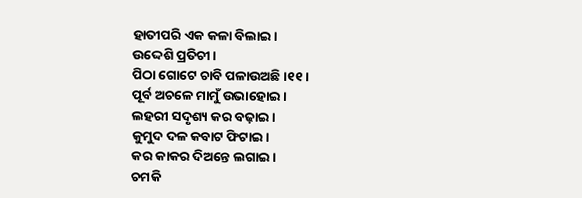ହାତୀପରି ଏକ କଳା ବିଲାଇ।
ଉଦ୍ଦେଶି ପ୍ରତିଚୀ।
ପିଠା ଗୋଟେ ଚାବି ପଳାଉଅଛି ।୧୧।
ପୂର୍ବ ଅଚଳେ ମାମୁଁ ଉଭାହୋଇ।
ଲହରୀ ସଦୃଶ୍ୟ କର ବଢ଼ାଇ।
କୁମୁଦ ଦଳ କବାଟ ଫିଟାଇ।
କର କାକର ଦିଅନ୍ତେ ଲଗାଇ।
ଚମକି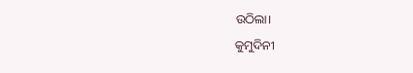ଉଠିଲା।
କୁମୁଦିନୀ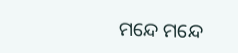ମନ୍ଦେ ମନ୍ଦେ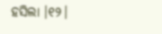ହସିଲା ।୧୨।